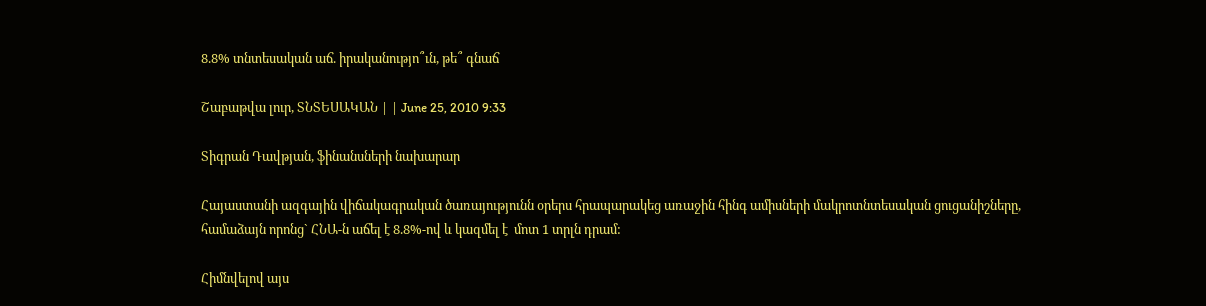8.8% տնտեսական աճ. իրականությո՞ւն, թե՞ գնաճ

Շաբաթվա լուր, ՏՆՏԵՍԱԿԱՆ | | June 25, 2010 9:33

Տիգրան Դավթյան, ֆինանսների նախարար

Հայաստանի ազգային վիճակագրական ծառայությունն օրերս հրապարակեց առաջին հինգ ամիսների մակրոտնտեսական ցուցանիշները, համաձայն որոնց` ՀՆԱ-ն աճել է 8.8%-ով և կազմել է  մոտ 1 տրլն դրամ:

Հիմնվելով այս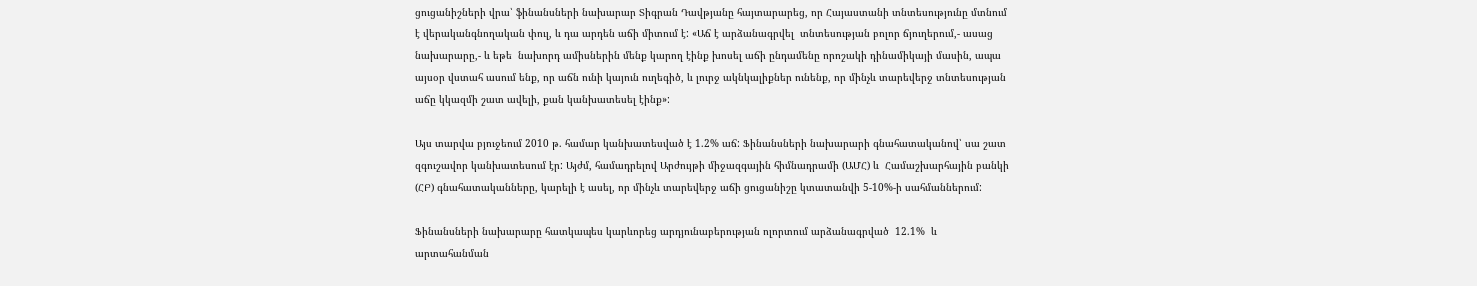ցուցանիշների վրա՝ ֆինանսների նախարար Տիգրան Դավթյանը հայտարարեց, որ Հայաստանի տնտեսությունը մտնում է վերականգնողական փուլ, և դա արդեն աճի միտում է: «Աճ է արձանագրվել  տնտեսության բոլոր ճյուղերում,- ասաց նախարարը,- և եթե  նախորդ ամիսներին մենք կարող էինք խոսել աճի ընդամենը որոշակի դինամիկայի մասին, ապա այսօր վստահ ասում ենք, որ աճն ունի կայուն ուղեգիծ, և լուրջ ակնկալիքներ ունենք, որ մինչև տարեվերջ տնտեսության աճը կկազմի շատ ավելի, քան կանխատեսել էինք»:

Այս տարվա բյուջեում 2010 թ. համար կանխատեսված է 1.2% աճ: Ֆինանսների նախարարի գնահատականով՝ սա շատ զգուշավոր կանխատեսում էր: Այժմ, համադրելով Արժույթի միջազգային հիմնադրամի (ԱՄՀ) և  Համաշխարհային բանկի (ՀԲ) գնահատականները, կարելի է ասել, որ մինչև տարեվերջ աճի ցուցանիշը կտատանվի 5-10%-ի սահմաններում:

Ֆինանսների նախարարը հատկապես կարևորեց արդյունաբերության ոլորտում արձանագրված  12.1%  և արտահանման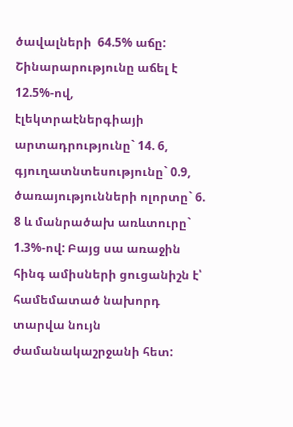ծավալների  64.5% աճը: Շինարարությունը աճել է 12.5%-ով,  էլեկտրաէներգիայի արտադրությունը` 14. 6,  գյուղատնտեսությունը` 0.9, ծառայությունների ոլորտը` 6. 8 և մանրածախ առևտուրը` 1.3%-ով: Բայց սա առաջին հինգ ամիսների ցուցանիշն է՝ համեմատած նախորդ տարվա նույն ժամանակաշրջանի հետ: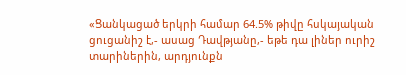«Ցանկացած երկրի համար 64.5% թիվը հսկայական ցուցանիշ է,- ասաց Դավթյանը,- եթե դա լիներ ուրիշ տարիներին, արդյունքն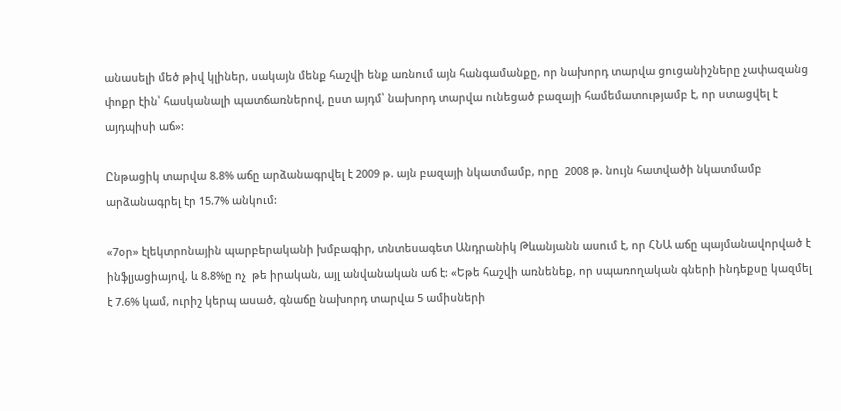անասելի մեծ թիվ կլիներ, սակայն մենք հաշվի ենք առնում այն հանգամանքը, որ նախորդ տարվա ցուցանիշները չափազանց փոքր էին՝ հասկանալի պատճառներով, ըստ այդմ՝ նախորդ տարվա ունեցած բազայի համեմատությամբ է, որ ստացվել է այդպիսի աճ»:

Ընթացիկ տարվա 8.8% աճը արձանագրվել է 2009 թ. այն բազայի նկատմամբ, որը  2008 թ. նույն հատվածի նկատմամբ  արձանագրել էր 15.7% անկում:

«7օր» էլեկտրոնային պարբերականի խմբագիր, տնտեսագետ Անդրանիկ Թևանյանն ասում է, որ ՀՆԱ աճը պայմանավորված է ինֆլյացիայով, և 8.8%ը ոչ  թե իրական, այլ անվանական աճ է: «Եթե հաշվի առնենեք, որ սպառողական գների ինդեքսը կազմել է 7.6% կամ, ուրիշ կերպ ասած, գնաճը նախորդ տարվա 5 ամիսների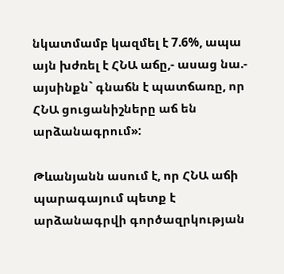նկատմամբ կազմել է 7.6%, ապա այն խժռել է ՀՆԱ աճը,- ասաց նա.- այսինքն` գնաճն է պատճառը, որ ՀՆԱ ցուցանիշները աճ են արձանագրում»:

Թևանյանն ասում է, որ ՀՆԱ աճի պարագայում պետք է արձանագրվի գործազրկության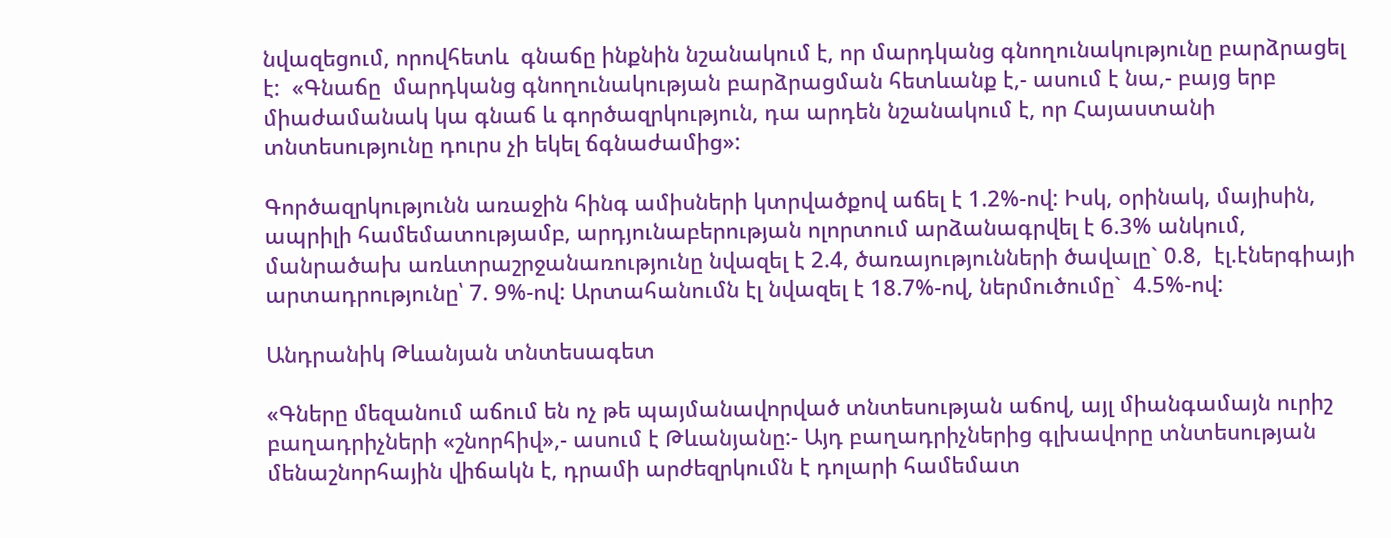նվազեցում, որովհետև  գնաճը ինքնին նշանակում է, որ մարդկանց գնողունակությունը բարձրացել է:  «Գնաճը  մարդկանց գնողունակության բարձրացման հետևանք է,- ասում է նա,- բայց երբ միաժամանակ կա գնաճ և գործազրկություն, դա արդեն նշանակում է, որ Հայաստանի տնտեսությունը դուրս չի եկել ճգնաժամից»:

Գործազրկությունն առաջին հինգ ամիսների կտրվածքով աճել է 1.2%-ով: Իսկ, օրինակ, մայիսին, ապրիլի համեմատությամբ, արդյունաբերության ոլորտում արձանագրվել է 6.3% անկում, մանրածախ առևտրաշրջանառությունը նվազել է 2.4, ծառայությունների ծավալը` 0.8,  էլ.էներգիայի արտադրությունը՝ 7. 9%-ով: Արտահանումն էլ նվազել է 18.7%-ով, ներմուծումը`  4.5%-ով:

Անդրանիկ Թևանյան տնտեսագետ

«Գները մեզանում աճում են ոչ թե պայմանավորված տնտեսության աճով, այլ միանգամայն ուրիշ բաղադրիչների «շնորհիվ»,- ասում է Թևանյանը:- Այդ բաղադրիչներից գլխավորը տնտեսության մենաշնորհային վիճակն է, դրամի արժեզրկումն է դոլարի համեմատ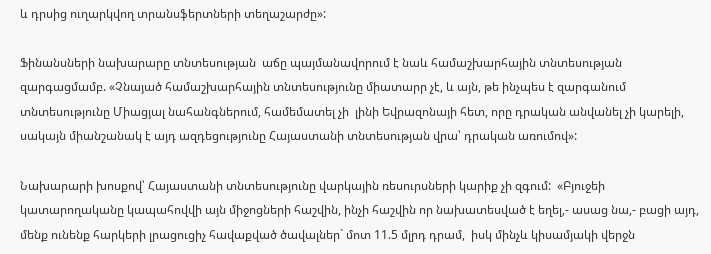և դրսից ուղարկվող տրանսֆերտների տեղաշարժը»:

Ֆինանսների նախարարը տնտեսության  աճը պայմանավորում է նաև համաշխարհային տնտեսության  զարգացմամբ. «Չնայած համաշխարհային տնտեսությունը միատարր չէ, և այն, թե ինչպես է զարգանում տնտեսությունը Միացյալ նահանգներում, համեմատել չի  լինի Եվրազոնայի հետ, որը դրական անվանել չի կարելի, սակայն միանշանակ է այդ ազդեցությունը Հայաստանի տնտեսության վրա՝ դրական առումով»:

Նախարարի խոսքով՝ Հայաստանի տնտեսությունը վարկային ռեսուրսների կարիք չի զգում:  «Բյուջեի կատարողականը կապահովվի այն միջոցների հաշվին, ինչի հաշվին որ նախատեսված է եղել,- ասաց նա,- բացի այդ, մենք ունենք հարկերի լրացուցիչ հավաքված ծավալներ` մոտ 11.5 մլրդ դրամ,  իսկ մինչև կիսամյակի վերջն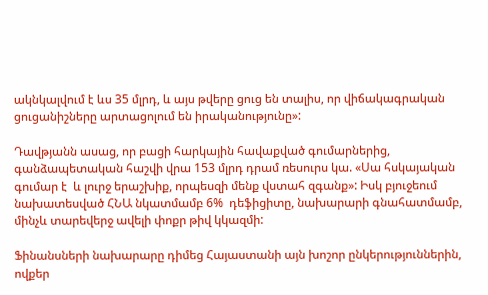ակնկալվում է ևս 35 մլրդ, և այս թվերը ցուց են տալիս, որ վիճակագրական ցուցանիշները արտացոլում են իրականությունը»:

Դավթյանն ասաց, որ բացի հարկային հավաքված գումարներից, գանձապետական հաշվի վրա 153 մլրդ դրամ ռեսուրս կա. «Սա հսկայական գումար է  և լուրջ երաշխիք, որպեսզի մենք վստահ զգանք»: Իսկ բյուջեում նախատեսված ՀՆԱ նկատմամբ 6%  դեֆիցիտը, նախարարի գնահատմամբ, մինչև տարեվերջ ավելի փոքր թիվ կկազմի:

Ֆինանսների նախարարը դիմեց Հայաստանի այն խոշոր ընկերություններին, ովքեր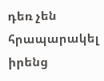դեռ չեն հրապարակել իրենց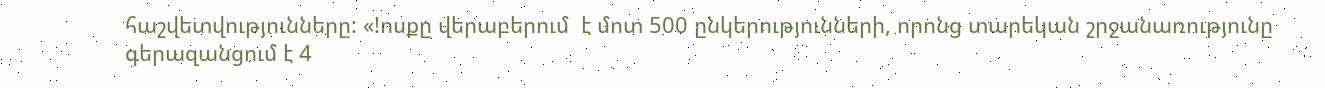հաշվետվությունները: «!ոսքը վերաբերում  է մոտ 500 ընկերությունների, որոնց տարեկան շրջանառությունը գերազանցում է 4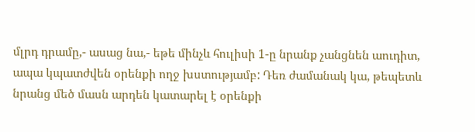մլրդ դրամը,- ասաց նա,- եթե մինչև հուլիսի 1-ը նրանք չանցնեն աուդիտ, ապա կպատժվեն օրենքի ողջ խստությամբ: Դեռ ժամանակ կա, թեպետև նրանց մեծ մասն արդեն կատարել է օրենքի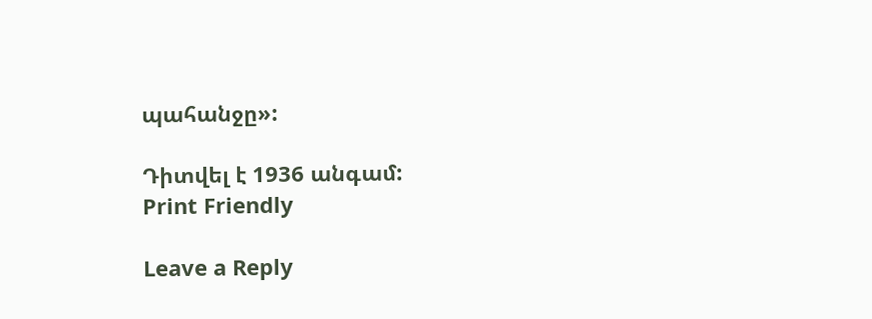պահանջը»:

Դիտվել է 1936 անգամ:
Print Friendly

Leave a Reply